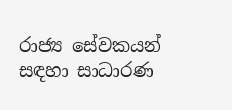රාජ්‍ය සේවකයන් සඳහා සාධාරණ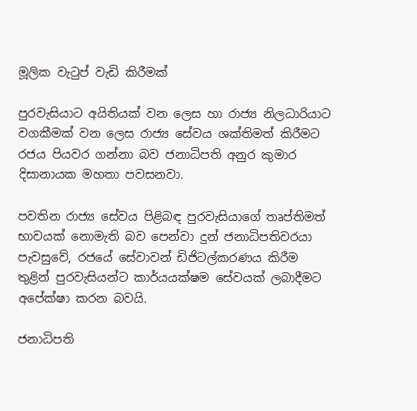මූලික වැටුප් වැඩි කිරීමක්

පුරවැසියාට අයිතියක් වන ලෙස හා රාජ්‍ය නිලධාරියාට වගකීමක් වන ලෙස රාජ්‍ය සේවය ශක්තිමත් කිරීමට රජය පියවර ගන්නා බව ජනාධිපති අනුර කුමාර දිසානායක මහතා පවසනවා.

පවතින රාජ්‍ය සේවය පිළිබඳ පුරවැසියාගේ තෘප්තිමත් භාවයක් නොමැති බව පෙන්වා දුන් ජනාධිපතිවරයා පැවසුවේ, රජයේ සේවාවන් ඩිජිටල්කරණය කිරීම තුළින් පුරවැසියන්ට කාර්යයක්ෂම සේවයක් ලබාදීමට අපේක්ෂා කරන බවයි.

ජනාධිපති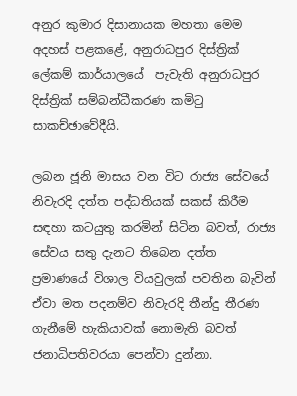අනුර කුමාර දිසානායක මහතා මෙම අදහස් පළකළේ, අනුරාධපුර දිස්ත්‍රික් ලේකම් කාර්යාලයේ  පැවැති අනුරාධපුර දිස්ත්‍රික් සම්බන්ධීකරණ කමිටු සාකච්ඡාවේදීයි.

ලබන ජූනි මාසය වන විට රාජ්‍ය සේවයේ නිවැරදි දත්ත පද්ධතියක් සකස් කිරීම සඳහා කටයුතු කරමින් සිටින බවත්, රාජ්‍ය සේවය සතු දැනට තිබෙන දත්ත ප්‍රමාණයේ විශාල වියවුලක් පවතින බැවින් ඒවා මත පදනම්ව නිවැරදි තීන්දු තීරණ ගැනීමේ හැකියාවක් නොමැති බවත් ජනාධිපතිවරයා පෙන්වා දුන්නා.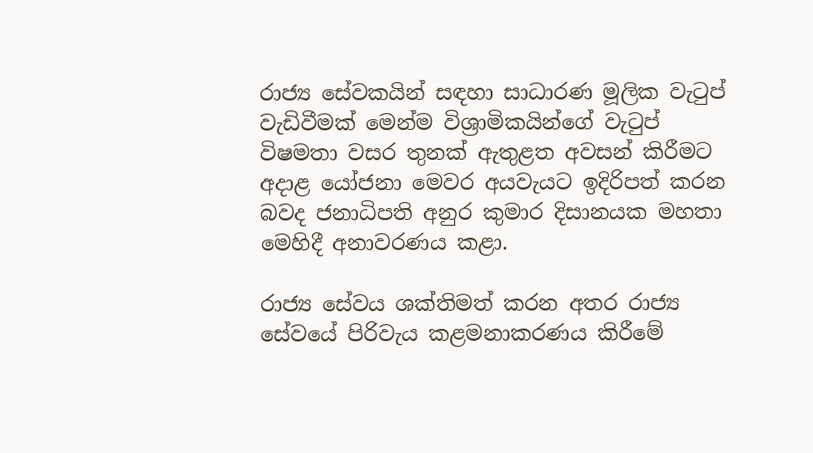රාජ්‍ය සේවකයින් සඳහා සාධාරණ මූලික වැටුප් වැඩිවීමක් මෙන්ම විශ්‍රාමිකයින්ගේ වැටුප් විෂමතා වසර තුනක් ඇතුළත අවසන් කිරීමට අදාළ යෝජනා මෙවර අයවැයට ඉදිරිපත් කරන බවද ජනාධිපති අනුර කුමාර දිසානයක මහතා මෙහිදී අනාවරණය කළා.

රාජ්‍ය සේවය ශක්තිමත් කරන අතර රාජ්‍ය සේවයේ පිරිවැය කළමනාකරණය කිරීමේ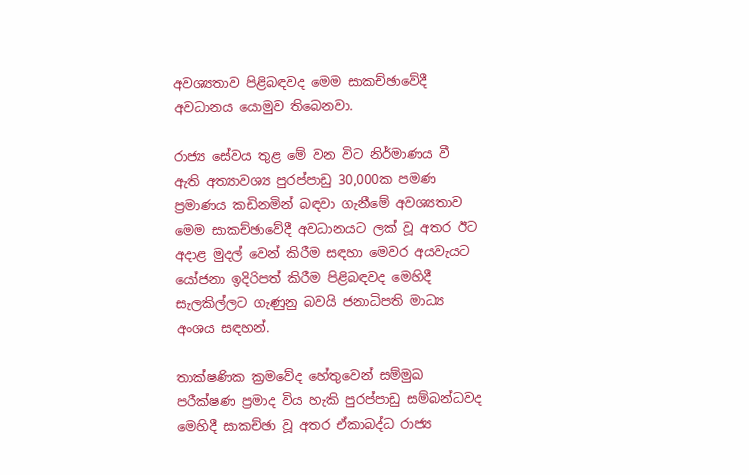අවශ්‍යතාව පිළිබඳවද මෙම සාකච්ඡාවේදී අවධානය යොමුව තිබෙනවා.

රාජ්‍ය සේවය තුළ මේ වන විට නිර්මාණය වී ඇති අත්‍යාවශ්‍ය පුරප්පාඩු 30,000ක පමණ ප්‍රමාණය කඩිනමින් බඳවා ගැනීමේ අවශ්‍යතාව මෙම සාකච්ඡාවේදී අවධානයට ලක් වූ අතර ඊට අදාළ මුදල් වෙන් කිරීම සඳහා මෙවර අයවැයට යෝජනා ඉදිරිපත් කිරීම පිළිබඳවද මෙහිදී සැලකිල්ලට ගැණුනු බවයි ජනාධිපති මාධ්‍ය අංශය සඳහන්.

තාක්ෂණික ක්‍රමවේද හේතුවෙන් සම්මුඛ පරීක්ෂණ ප්‍රමාද විය හැකි පුරප්පාඩු සම්බන්ධවද මෙහිදී සාකච්ඡා වූ අතර ඒකාබද්ධ රාජ්‍ය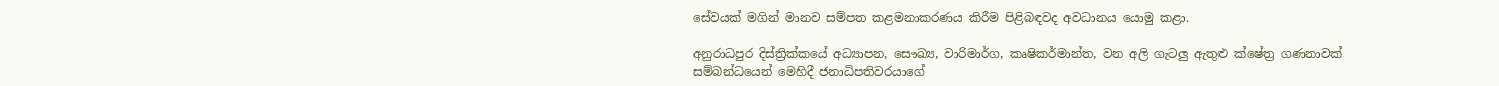සේවයක් මගින් මානව සම්පත කළමනාකරණය කිරීම පිළිබඳවද අවධානය යොමු කළා.

අනුරාධපුර දිස්ත්‍රික්කයේ අධ්‍යාපන, සෞඛ්‍ය, වාරිමාර්ග, කෘෂිකර්මාන්ත, වන අලි ගැටලු ඇතුළු ක්ෂේත්‍ර ගණනාවක් සම්බන්ධයෙන් මෙහිදී ජනාධිපතිවරයාගේ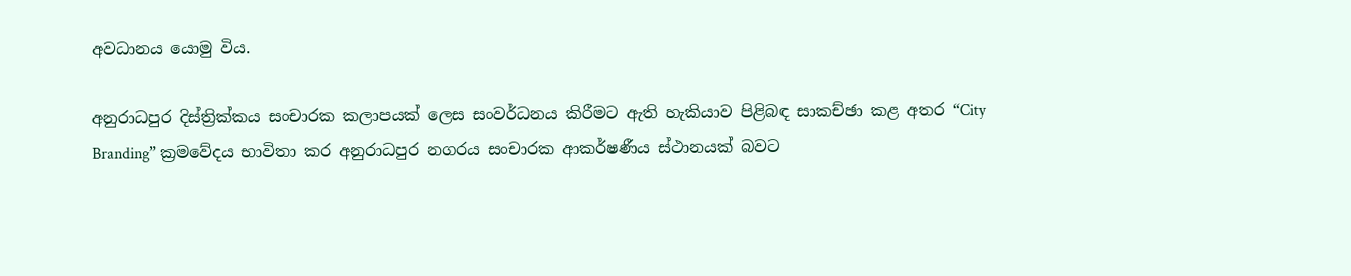අවධානය යොමු විය.

අනුරාධපුර දිස්ත්‍රික්කය සංචාරක කලාපයක් ලෙස සංවර්ධනය කිරීමට ඇති හැකියාව පිළිබඳ සාකච්ඡා කළ අතර “City Branding” ක්‍රමවේදය භාවිතා කර අනුරාධපුර නගරය සංචාරක ආකර්ෂණීය ස්ථානයක් බවට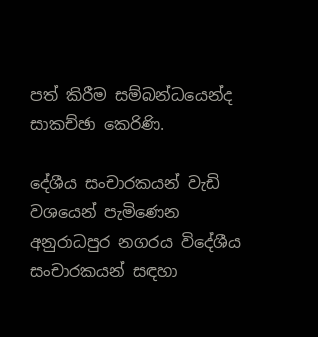පත් කිරීම සම්බන්ධයෙන්ද සාකච්ඡා කෙරිණි.

දේශීය සංචාරකයන් වැඩි වශයෙන් පැමිණෙන අනුරාධපුර නගරය විදේශීය සංචාරකයන් සඳහා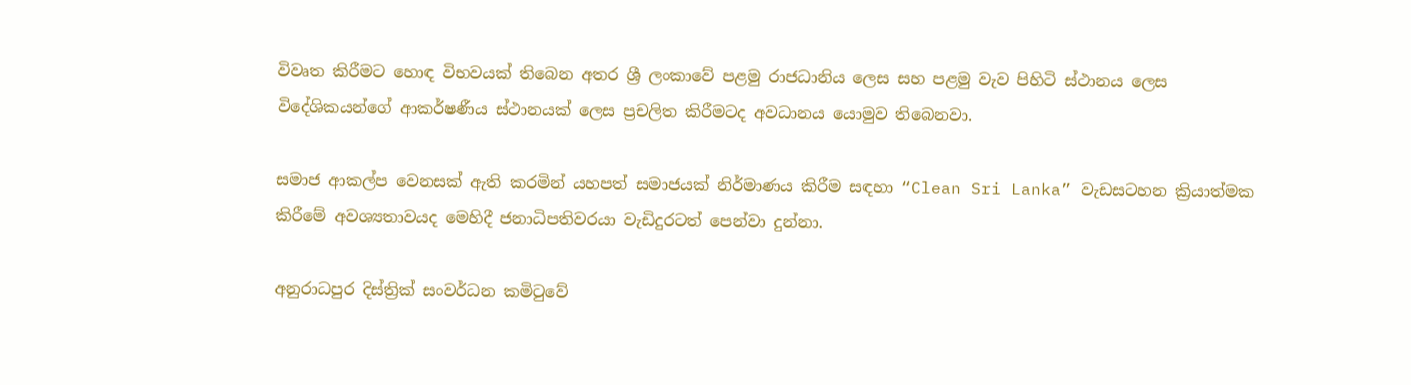විවෘත කිරීමට හොඳ විභවයක් තිබෙන අතර ශ්‍රී ලංකාවේ පළමු රාජධානිය ලෙස සහ පළමු වැව පිහිටි ස්ථානය ලෙස විදේශිකයන්ගේ ආකර්ෂණීය ස්ථානයක් ලෙස ප්‍රචලිත කිරීමටද අවධානය යොමුව තිබෙනවා.

සමාජ ආකල්ප වෙනසක් ඇති කරමින් යහපත් සමාජයක් නිර්මාණය කිරීම සඳහා “Clean Sri Lanka” වැඩසටහන ක්‍රියාත්මක කිරීමේ අවශ්‍යතාවයද මෙහිදී ජනාධිපතිවරයා වැඩිදුරටත් පෙන්වා දුන්නා.

අනුරාධපුර දිස්ත්‍රික් සංවර්ධන කමිටුවේ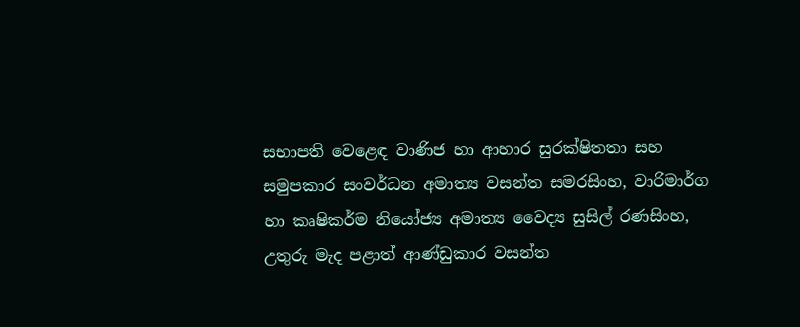සභාපති වෙළෙඳ වාණිජ හා ආහාර සුරක්ෂිතතා සහ සමුපකාර සංවර්ධන අමාත්‍ය වසන්ත සමරසිංහ, වාරිමාර්ග හා කෘෂිකර්ම නියෝජ්‍ය අමාත්‍ය වෛද්‍ය සුසිල් රණසිංහ, උතුරු මැද පළාත් ආණ්ඩුකාර වසන්ත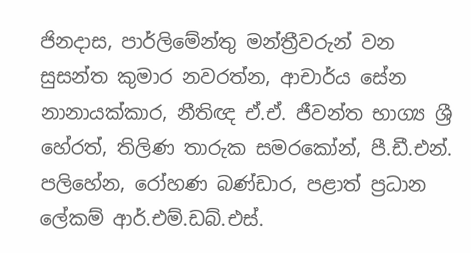ජිනදාස, පාර්ලිමේන්තු මන්ත්‍රීවරුන් වන සුසන්ත කුමාර නවරත්න, ආචාර්ය සේන නානායක්කාර, නීතිඥ ඒ.ඒ. ජීවන්ත භාග්‍ය ශ්‍රී හේරත්, තිලිණ තාරුක සමරකෝන්, පී.ඩී.එන්. පලිහේන, රෝහණ බණ්ඩාර, පළාත් ප්‍රධාන ලේකම් ආර්.එම්.ඩබ්.එස්.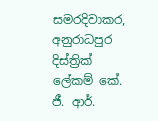සමරදිවාකර, අනුරාධපුර දිස්ත්‍රික් ලේකම් කේ. ජී. ආර්.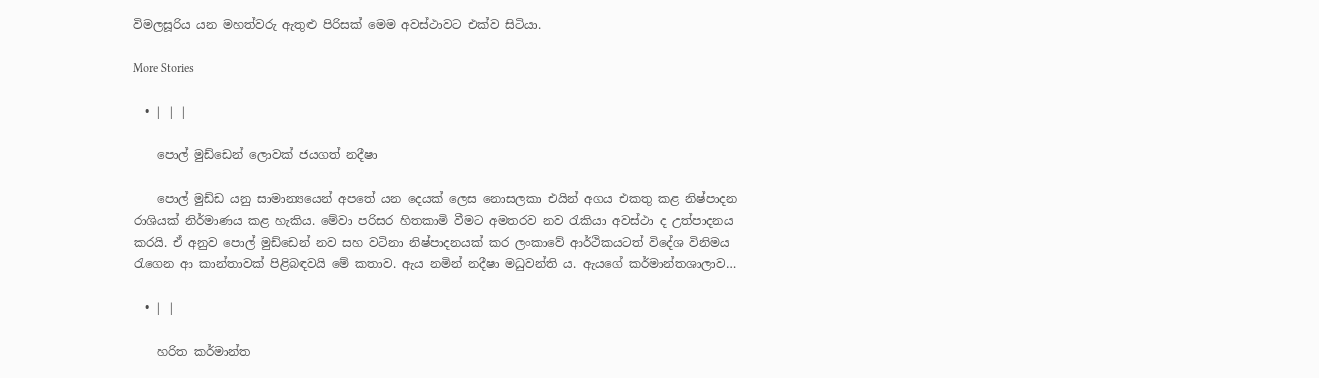විමලසූරිය යන මහත්වරු ඇතුළු පිරිසක් මෙම අවස්ථාවට එක්ව සිටියා.

More Stories

  • | | |

    පොල් මුඩ්ඩෙන් ලොවක් ජයගත් නදීෂා

    පොල් මුඩ්ඩ යනු සාමාන්‍යයෙන් අපතේ යන දෙයක් ලෙස නොසලකා එයින් අගය එකතු කළ නිෂ්පාදන රාශියක් නිර්මාණය කළ හැකිය. මේවා පරිසර හිතකාමි වීමට අමතරව නව රැකියා අවස්ථා ද උත්පාදනය කරයි. ඒ අනුව පොල් මුඩ්ඩෙන් නව සහ වටිනා නිෂ්පාදනයක් කර ලංකාවේ ආර්ථිකයටත් විදේශ විනිමය රැගෙන ආ කාන්තාවක් පිළිබඳවයි මේ කතාව. ඇය නමින් නදීෂා මධුවන්ති ය. ඇයගේ කර්මාන්තශාලාව…

  • | |

    හරිත කර්මාන්ත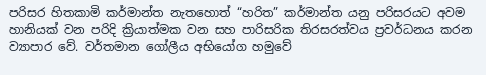පරිසර හිතකාමි කර්මාන්ත නැතහොත් “හරිත” කර්මාන්ත යනු පරිසරයට අවම හානියක් වන පරිදි ක්‍රියාත්මක වන සහ පාරිසරික තිරසරත්වය ප්‍රවර්ධනය කරන ව්‍යාපාර වේ. වර්තමාන ගෝලීය අභියෝග හමුවේ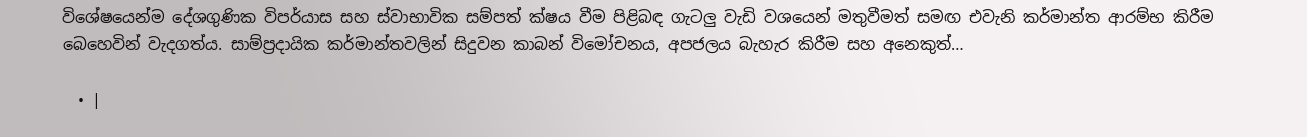විශේෂයෙන්ම දේශගුණික විපර්යාස සහ ස්වාභාවික සම්පත් ක්ෂය වීම පිළිබඳ ගැටලු වැඩි වශයෙන් මතුවීමත් සමඟ එවැනි කර්මාන්ත ආරම්භ කිරීම බෙහෙවින් වැදගත්ය. සාම්ප්‍රදායික කර්මාන්තවලින් සිදුවන කාබන් විමෝචනය, අපජලය බැහැර කිරීම සහ අනෙකුත්…

  • |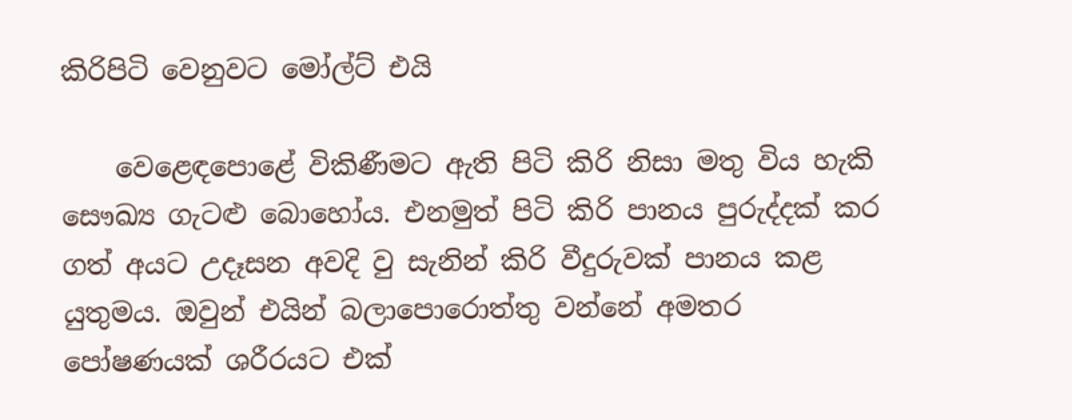කිරිපිටි වෙනුවට මෝල්ට් එයි

    වෙළෙඳපොළේ විකිණීමට ඇති පිටි කිරි නිසා මතු විය හැකි සෞඛ්‍ය ගැටළු බොහෝය. එනමුත් පිටි කිරි පානය පුරුද්දක් කර ගත් අයට උදෑසන අවදි වු සැනින් කිරි වීදුරුවක් පානය කළ යුතුමය. ඔවුන් එයින් බලාපොරොත්තු වන්නේ අමතර පෝෂණයක් ශරීරයට එක්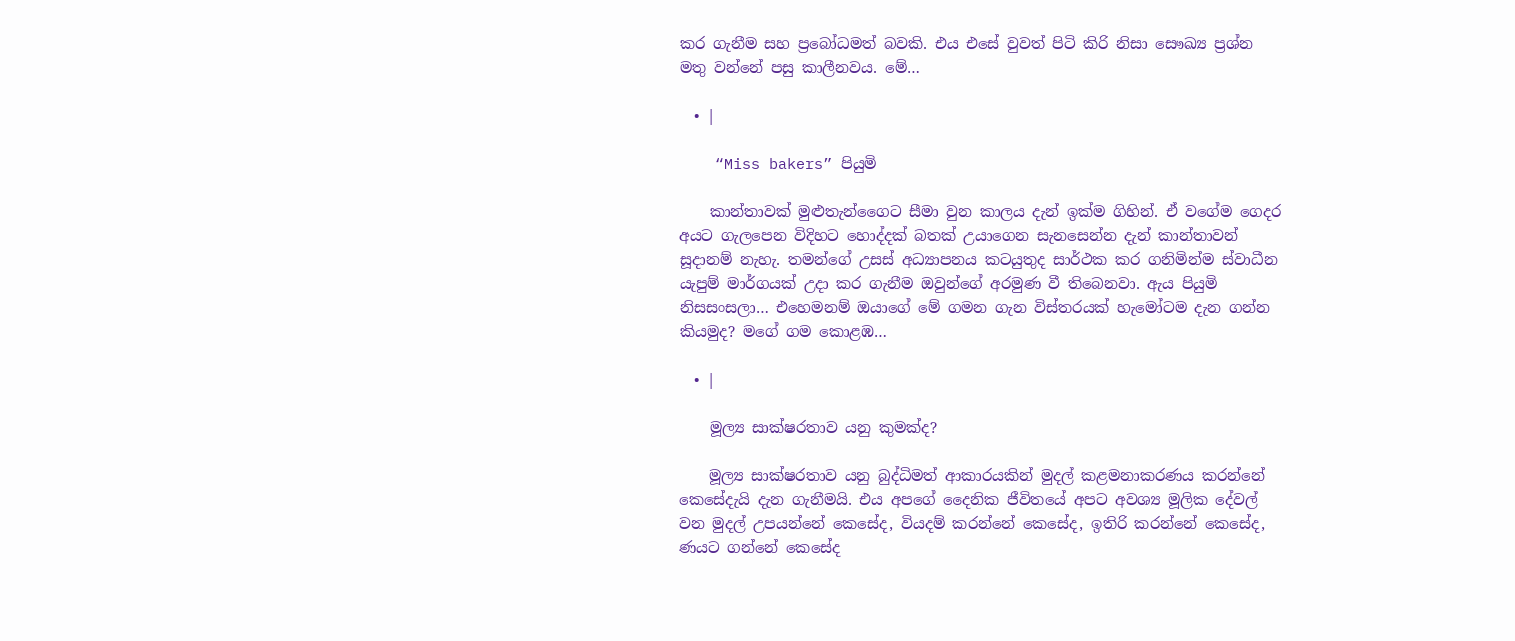කර ගැනීම සහ ප්‍රබෝධමත් බවකි. එය එසේ වුවත් පිටි කිරි නිසා සෞඛ්‍ය ප්‍රශ්න මතු වන්නේ පසු කාලීනවය. මේ…

  • |

    “Miss bakers” පියුමි

    කාන්තාවක් මුළුතැන්ගෛට සීමා වුන කාලය දැන් ඉක්ම ගිහින්. ඒ වගේම ගෙදර අයට ගැලපෙන විදිහට හොද්දක් බතක් උයාගෙන සැනසෙන්න දැන් කාන්තාවන් සූදානම් නැහැ. තමන්ගේ උසස් අධ්‍යාපනය කටයුතුද සාර්ථක කර ගනිමින්ම ස්වාධීන යැපුම් මාර්ගයක් උදා කර ගැනීම ඔවුන්ගේ අරමුණ වී තිබෙනවා. ඇය පියුමි නිසසංසලා… එහෙමනම් ඔයාගේ මේ ගමන ගැන විස්තරයක් හැමෝටම දැන ගන්න කියමුද? මගේ ගම කොළඹ…

  • |

    මූල්‍ය සාක්ෂරතාව යනු කුමක්ද?

    මූල්‍ය සාක්ෂරතාව යනු බුද්ධිමත් ආකාරයකින් මුදල් කළමනාකරණය කරන්නේ කෙසේදැයි දැන ගැනීමයි. එය අපගේ දෛනික ජීවිතයේ අපට අවශ්‍ය මූලික දේවල් වන මුදල් උපයන්නේ කෙසේද, වියදම් කරන්නේ කෙසේද, ඉතිරි කරන්නේ කෙසේද, ණයට ගන්නේ කෙසේද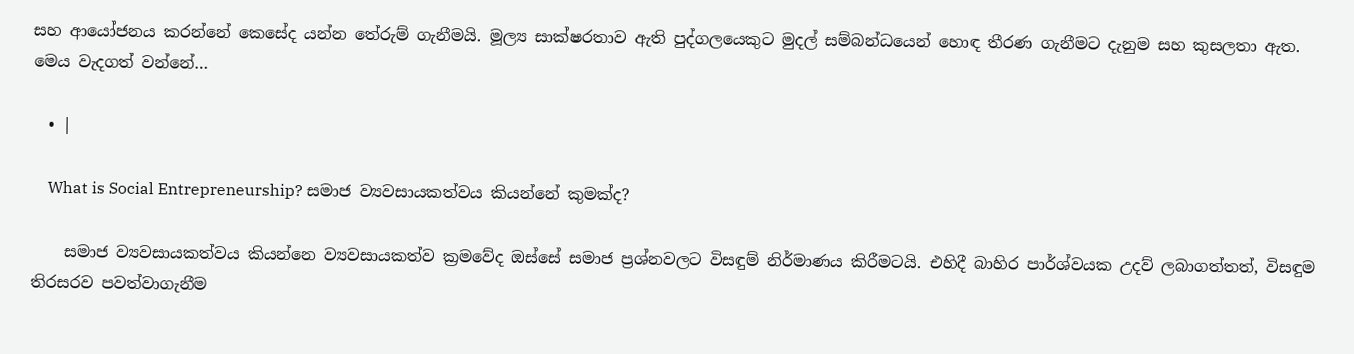සහ ආයෝජනය කරන්නේ කෙසේද යන්න තේරුම් ගැනීමයි. මූල්‍ය සාක්ෂරතාව ඇති පුද්ගලයෙකුට මුදල් සම්බන්ධයෙන් හොඳ තීරණ ගැනීමට දැනුම සහ කුසලතා ඇත. මෙය වැදගත් වන්නේ…

  • |

    What is Social Entrepreneurship? සමාජ ව්‍යවසායකත්වය කියන්නේ කුමක්ද?

    සමාජ ව්‍යවසායකත්වය කියන්නෙ ව්‍යවසායකත්ව ක්‍රමවේද ඔස්සේ සමාජ ප්‍රශ්නවලට විසඳුම් නිර්මාණය කිරීමටයි. එහිදී බාහිර පාර්ශ්වයක උදව් ලබාගත්තත්, විසඳුම තිරසරව පවත්වාගැනීම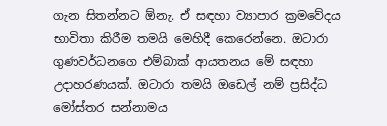ගැන සිතන්නට ඕනැ. ඒ සඳහා ව්‍යාපාර ක්‍රමවේදය භාවිතා කිරීම තමයි මෙහිදී කෙරෙන්නෙ. ඔටාරා ගුණවර්ධනගෙ එම්බාක් ආයතනය මේ සඳහා උදාහරණයක්. ඔටාරා තමයි ඔඩෙල් නම් ප්‍රසිද්ධ මෝස්තර සන්නාමය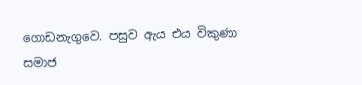ගොඩනැගුවෙ. පසුව ඇය එය විකුණා සමාජ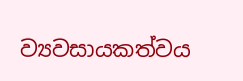ව්‍යවසායකත්වය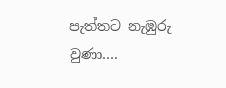පැත්තට නැඹුරු වුණා….